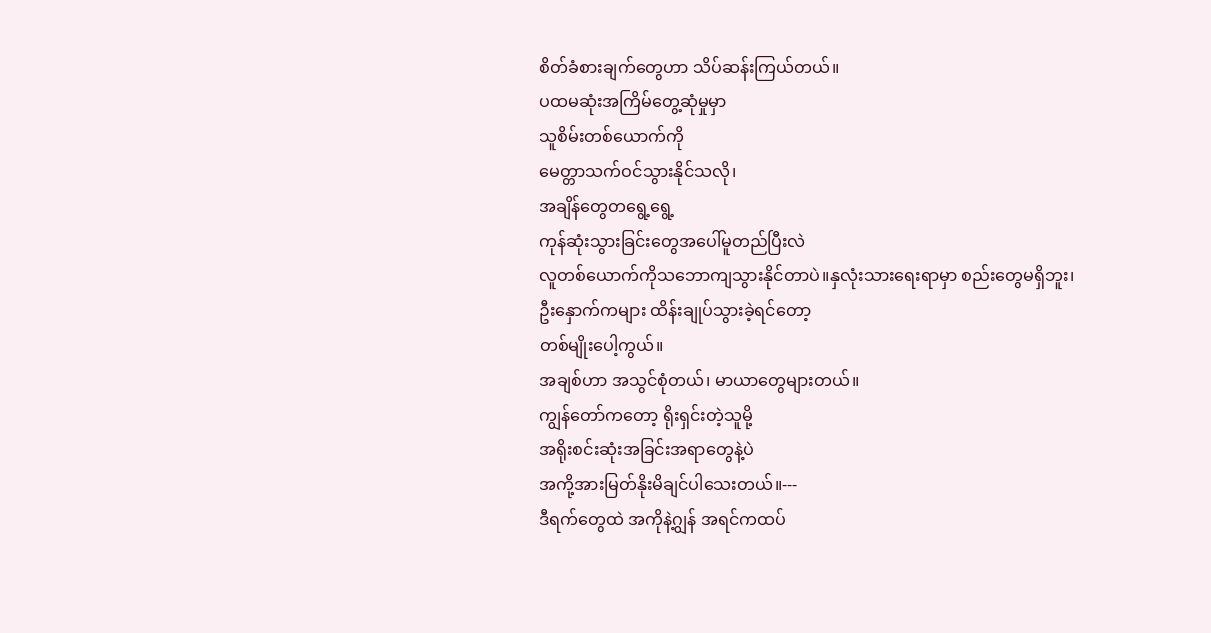စိတ်ခံစားချက်တွေဟာ သိပ်ဆန်းကြယ်တယ်။
ပထမဆုံးအကြိမ်တွေ့ဆုံမှုမှာ
သူစိမ်းတစ်ယောက်ကို
မေတ္တာသက်ဝင်သွားနိုင်သလို၊
အချိန်တွေတရွေ့ရွေ့
ကုန်ဆုံးသွားခြင်းတွေအပေါ်မူတည်ပြီးလဲ
လူတစ်ယောက်ကိုသဘောကျသွားနိုင်တာပဲ။နှလုံးသားရေးရာမှာ စည်းတွေမရှိဘူး၊
ဦးနှောက်ကများ ထိန်းချုပ်သွားခဲ့ရင်တော့
တစ်မျိုးပေါ့ကွယ်။
အချစ်ဟာ အသွင်စုံတယ်၊ မာယာတွေများတယ်။
ကျွန်တော်ကတော့ ရိုးရှင်းတဲ့သူမို့
အရိုးစင်းဆုံးအခြင်းအရာတွေနဲ့ပဲ
အကို့အားမြတ်နိုးမိချင်ပါသေးတယ်။---
ဒီရက်တွေထဲ အကိုနဲ့ဂျွန် အရင်ကထပ်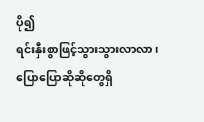ပို၍
ရင်းနှီးစွာဖြင့်သွားသွားလာလာ၊
ပြောပြောဆိုဆိုတွေရှိ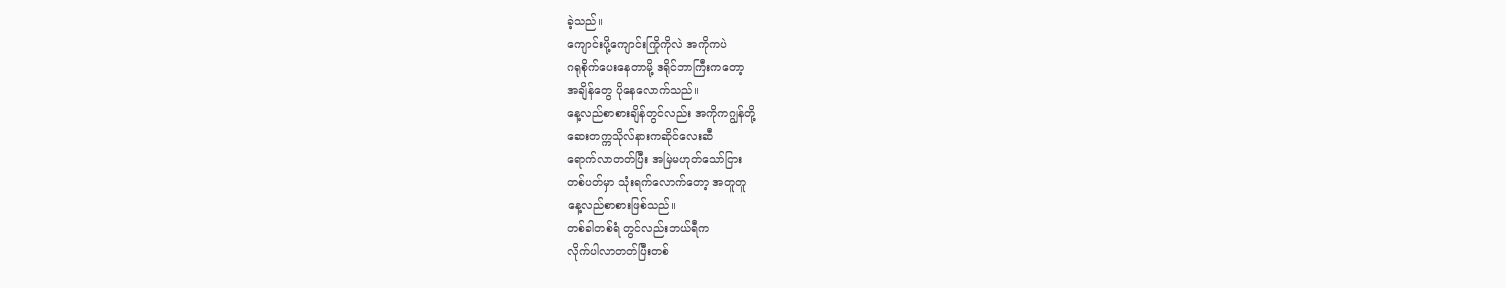ခဲ့သည်။
ကျောင်းပို့ကျောင်းကြိုကိုလဲ အကိုကပဲ
ဂရုစိုက်ပေးနေတာမို့ ဒရိုင်ဘာကြီးကတော့
အချိန်တွေ ပိုနေလောက်သည်။
နေ့လည်စာစားချိန်တွင်လည်း အကိုကဂျွန်တို့
ဆေးတက္ကသိုလ်နားကဆိုင်လေးဆီ
ရောက်လာတတ်ပြီး အမြဲမဟုတ်သော်ငြား
တစ်ပတ်မှာ သုံးရက်လောက်တော့ အတူတူ
နေ့လည်စာစားဖြစ်သည်။
တစ်ခါတစ်ရံ တွင်လည်းဘယ်ရီက
လိုက်ပါလာတတ်ပြီးတစ်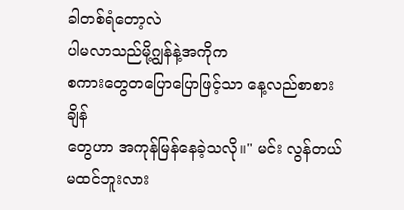ခါတစ်ရံတော့လဲ
ပါမလာသည်မို့ဂျွန်နဲ့အကိုက
စကားတွေတပြောပြောဖြင့်သာ နေ့လည်စာစားချိန်
တွေဟာ အကုန်မြန်နေခဲ့သလို။" မင်း လွန်တယ်မထင်ဘူးလား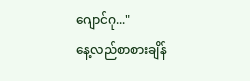ဂျောင်ဂု..."
နေ့လည်စာစားချိန်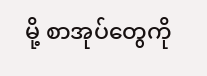မို့ စာအုပ်တွေကို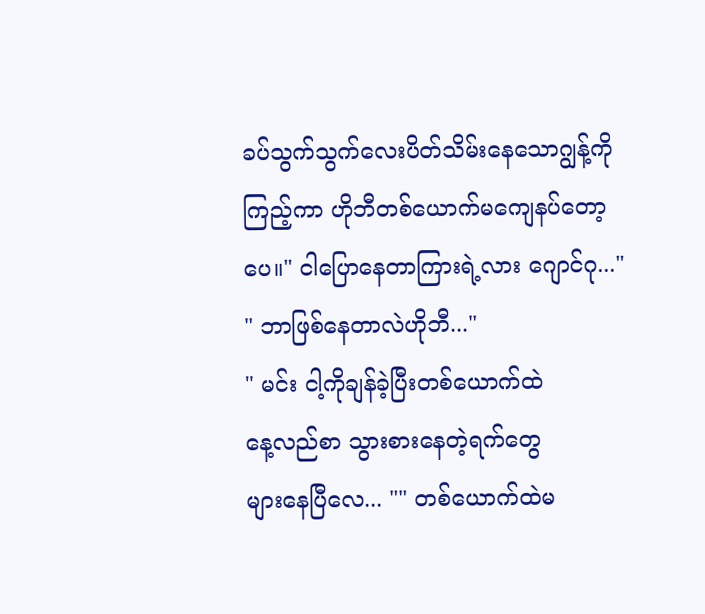ခပ်သွက်သွက်လေးပိတ်သိမ်းနေသောဂျွန့်ကို
ကြည့်ကာ ဟိုဘီတစ်ယောက်မကျေနပ်တော့ပေ။" ငါပြောနေတာကြားရဲ့လား ဂျောင်ဂု..."
" ဘာဖြစ်နေတာလဲဟိုဘီ..."
" မင်း ငါ့ကိုချန်ခဲ့ပြီးတစ်ယောက်ထဲ
နေ့လည်စာ သွားစားနေတဲ့ရက်တွေ
များနေပြီလေ... "" တစ်ယောက်ထဲမ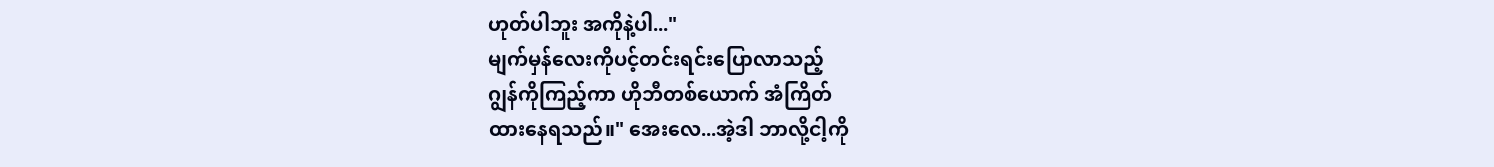ဟုတ်ပါဘူး အကိုနဲ့ပါ..."
မျက်မှန်လေးကိုပင့်တင်းရင်းပြောလာသည့်
ဂျွန်ကိုကြည့်ကာ ဟိုဘီတစ်ယောက် အံကြိတ်
ထားနေရသည်။" အေးလေ...အဲ့ဒါ ဘာလို့ငါ့ကို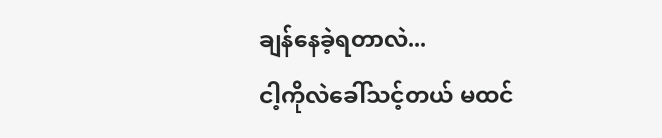ချန်နေခဲ့ရတာလဲ...
ငါ့ကိုလဲခေါ်သင့်တယ် မထင်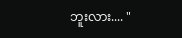ဘူးလား.... "